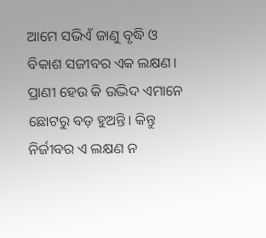ଆମେ ସଭିଏଁ ଜାଣୁ ବୃଦ୍ଧି ଓ ବିକାଶ ସଜୀବର ଏକ ଲକ୍ଷଣ। ପ୍ରାଣୀ ହେଉ କି ଉଦ୍ଭିଦ ଏମାନେ ଛୋଟରୁ ବଡ଼ ହୁଅନ୍ତି। କିନ୍ତୁ ନିର୍ଜୀବର ଏ ଲକ୍ଷଣ ନ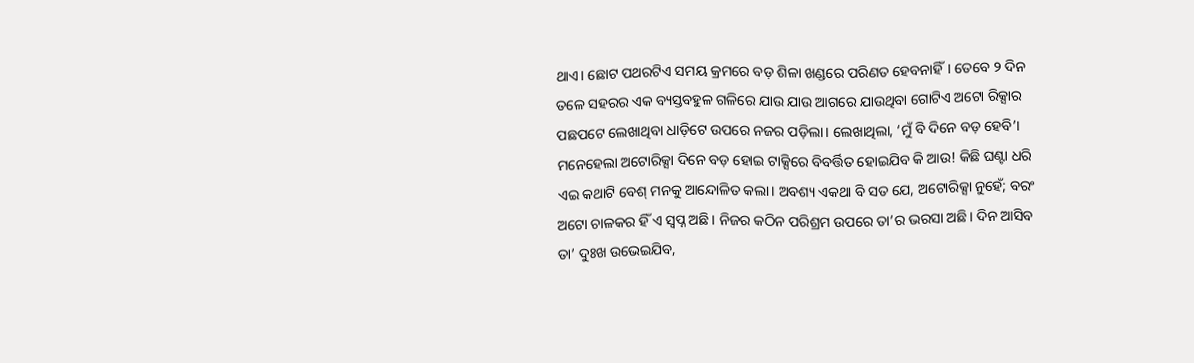ଥାଏ। ଛୋଟ ପଥରଟିଏ ସମୟ କ୍ରମରେ ବଡ଼ ଶିଳା ଖଣ୍ଡରେ ପରିଣତ ହେବନାହିଁ। ତେବେ ୨ ଦିନ ତଳେ ସହରର ଏକ ବ୍ୟସ୍ତବହୁଳ ଗଳିରେ ଯାଉ ଯାଉ ଆଗରେ ଯାଉଥିବା ଗୋଟିଏ ଅଟୋ ରିକ୍ସାର ପଛପଟେ ଲେଖାଥିବା ଧାଡ଼ିଟେ ଉପରେ ନଜର ପଡ଼ିଲା। ଲେଖାଥିଲା, ‘ମୁଁ ବି ଦିନେ ବଡ଼ ହେବି’। ମନେହେଲା ଅଟୋରିକ୍ସା ଦିନେ ବଡ଼ ହୋଇ ଟାକ୍ସିରେ ବିବର୍ତ୍ତିତ ହୋଇଯିବ କି ଆଉ! କିଛି ଘଣ୍ଟା ଧରି ଏଇ କଥାଟି ବେଶ୍ ମନକୁ ଆନ୍ଦୋଳିତ କଲା। ଅବଶ୍ୟ ଏକଥା ବି ସତ ଯେ, ଅଟୋରିକ୍ସା ନୁହେଁ; ବରଂ ଅଟୋ ଚାଳକର ହିଁ ଏ ସ୍ବପ୍ନ ଅଛି। ନିଜର କଠିନ ପରିଶ୍ରମ ଉପରେ ତା’ର ଭରସା ଅଛି। ଦିନ ଆସିବ ତା’ ଦୁଃଖ ଉଭେଇଯିବ,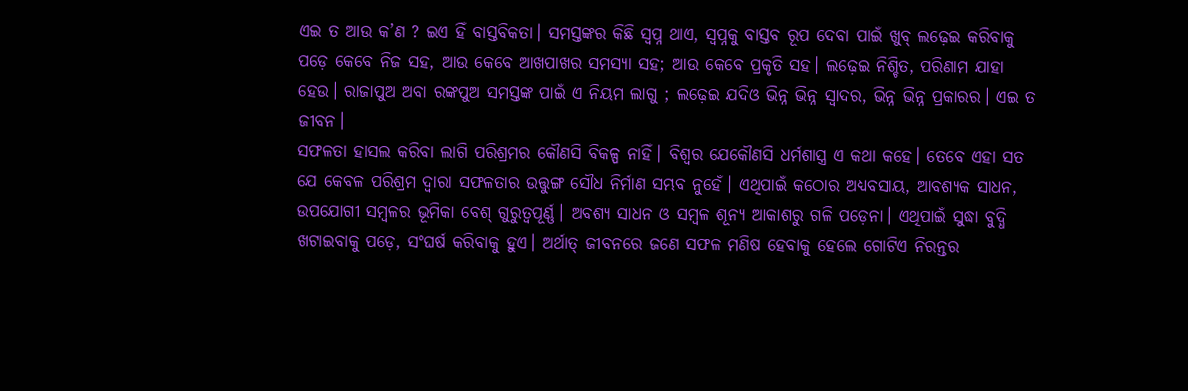ଏଇ ତ ଆଉ କ’ଣ ? ଇଏ ହିଁ ବାସ୍ତବିକତା। ସମସ୍ତଙ୍କର କିଛି ସ୍ବପ୍ନ ଥାଏ, ସ୍ବପ୍ନକୁ ବାସ୍ତବ ରୂପ ଦେବା ପାଇଁ ଖୁବ୍ ଲଢ଼େଇ କରିବାକୁ ପଡ଼େ କେବେ ନିଜ ସହ, ଆଉ କେବେ ଆଖପାଖର ସମସ୍ୟା ସହ; ଆଉ କେବେ ପ୍ରକୃତି ସହ। ଲଢ଼େଇ ନିଶ୍ଚିତ, ପରିଣାମ ଯାହା ହେଉ। ରାଜାପୁଅ ଅବା ରଙ୍କପୁଅ ସମସ୍ତଙ୍କ ପାଇଁ ଏ ନିୟମ ଲାଗୁ ; ଲଢ଼େଇ ଯଦିଓ ଭିନ୍ନ ଭିନ୍ନ ସ୍ବାଦର, ଭିନ୍ନ ଭିନ୍ନ ପ୍ରକାରର। ଏଇ ତ ଜୀବନ।
ସଫଳତା ହାସଲ କରିବା ଲାଗି ପରିଶ୍ରମର କୌଣସି ବିକଳ୍ପ ନାହିଁ। ବିଶ୍ବର ଯେକୌଣସି ଧର୍ମଶାସ୍ତ୍ର ଏ କଥା କହେ। ତେବେ ଏହା ସତ ଯେ କେବଳ ପରିଶ୍ରମ ଦ୍ବାରା ସଫଳତାର ଉତ୍ତୁଙ୍ଗ ସୌଧ ନିର୍ମାଣ ସମ୍ଭବ ନୁହେଁ। ଏଥିପାଇଁ କଠୋର ଅଧ୍ୟବସାୟ, ଆବଶ୍ୟକ ସାଧନ, ଉପଯୋଗୀ ସମ୍ବଳର ଭୂମିକା ବେଶ୍ ଗୁରୁତ୍ୱପୂର୍ଣ୍ଣ। ଅବଶ୍ୟ ସାଧନ ଓ ସମ୍ବଳ ଶୂନ୍ୟ ଆକାଶରୁ ଗଳି ପଡ଼େନା। ଏଥିପାଇଁ ସୁଦ୍ଧା ବୁଦ୍ଧି ଖଟାଇବାକୁ ପଡ଼େ, ସଂଘର୍ଷ କରିବାକୁ ହୁଏ। ଅର୍ଥାତ୍ ଜୀବନରେ ଜଣେ ସଫଳ ମଣିଷ ହେବାକୁ ହେଲେ ଗୋଟିଏ ନିରନ୍ତର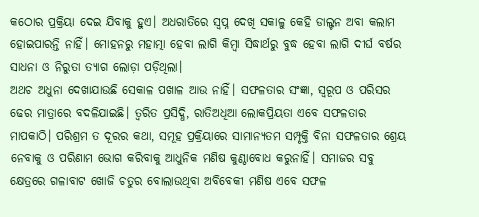କଠୋର ପ୍ରକ୍ରିୟା ଦେଇ ଯିବାକୁ ହୁଏ। ଅଧରାତିରେ ସ୍ବପ୍ନ ଦେଖି ସକାଳୁ କେହି ଡାଲ୍ଟନ ଅବା କଲାମ ହୋଇପାରନ୍ତି ନାହିଁ। ମୋହନରୁ ମହାତ୍ମା ହେବା ଲାଗି କିମ୍ବା ସିଦ୍ଧାର୍ଥରୁ ବୁଦ୍ଧ ହେବା ଲାଗି ଦୀର୍ଘ ବର୍ଷର ସାଧନା ଓ ନିରୁତା ତ୍ୟାଗ ଲୋଡ଼ା ପଡ଼ିଥିଲା।
ଅଥଚ ଅଧୁନା ଦେଖାଯାଉଛି ସେକାଳ ପଖାଳ ଆଉ ନାହିଁ। ସଫଳତାର ସଂଜ୍ଞା, ସ୍ବରୂପ ଓ ପରିସର ଢେର ମାତ୍ରାରେ ବଦଳିଯାଇଛି। ତ୍ୱରିତ ପ୍ରସିଦ୍ଧି, ରାତିଅଧିଆ ଲୋକପ୍ରିୟତା ଏବେ ସଫଳତାର ମାପକାଠି। ପରିଶ୍ରମ ତ ଦୂରର କଥା, ସମୂହ ପ୍ରକ୍ରିୟାରେ ସାମାନ୍ୟତମ ସମ୍ପୃକ୍ତି ବିନା ସଫଳତାର ଶ୍ରେୟ ନେବାକୁ ଓ ପରିଣାମ ଭୋଗ କରିବାକୁ ଆଧୁନିକ ମଣିଷ କୁଣ୍ଠାବୋଧ କରୁନାହିଁ। ସମାଜର ସବୁ କ୍ଷେତ୍ରରେ ଗଳାବାଟ ଖୋଜି ଚତୁର ବୋଲାଉଥିବା ଅବିବେକୀ ମଣିଷ ଏବେ ସଫଳ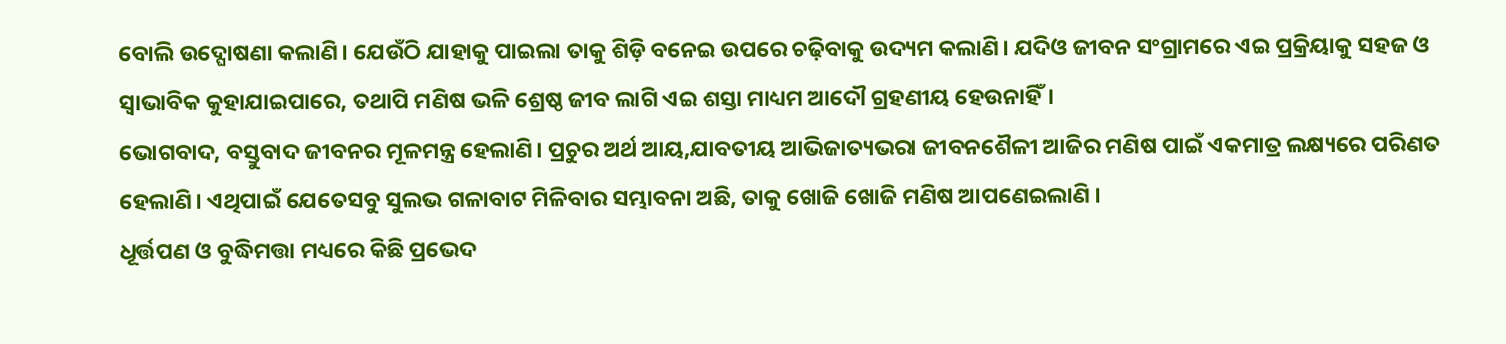ବୋଲି ଉଦ୍ଘୋଷଣା କଲାଣି। ଯେଉଁଠି ଯାହାକୁ ପାଇଲା ତାକୁ ଶିଡ଼ି ବନେଇ ଉପରେ ଚଢ଼ିବାକୁ ଉଦ୍ୟମ କଲାଣି। ଯଦିଓ ଜୀବନ ସଂଗ୍ରାମରେ ଏଇ ପ୍ରକ୍ରିୟାକୁ ସହଜ ଓ ସ୍ବାଭାବିକ କୁହାଯାଇପାରେ, ତଥାପି ମଣିଷ ଭଳି ଶ୍ରେଷ୍ଠ ଜୀବ ଲାଗି ଏଇ ଶସ୍ତା ମାଧ୍ୟମ ଆଦୌ ଗ୍ରହଣୀୟ ହେଉନାହିଁ।
ଭୋଗବାଦ, ବସ୍ତୁବାଦ ଜୀବନର ମୂଳମନ୍ତ୍ର ହେଲାଣି। ପ୍ରଚୁର ଅର୍ଥ ଆୟ,ଯାବତୀୟ ଆଭିଜାତ୍ୟଭରା ଜୀବନଶୈଳୀ ଆଜିର ମଣିଷ ପାଇଁ ଏକମାତ୍ର ଲକ୍ଷ୍ୟରେ ପରିଣତ ହେଲାଣି। ଏଥିପାଇଁ ଯେତେସବୁ ସୁଲଭ ଗଳାବାଟ ମିଳିବାର ସମ୍ଭାବନା ଅଛି, ତାକୁ ଖୋଜି ଖୋଜି ମଣିଷ ଆପଣେଇଲାଣି ।
ଧୂର୍ତ୍ତପଣ ଓ ବୁଦ୍ଧିମତ୍ତା ମଧ୍ୟରେ କିଛି ପ୍ରଭେଦ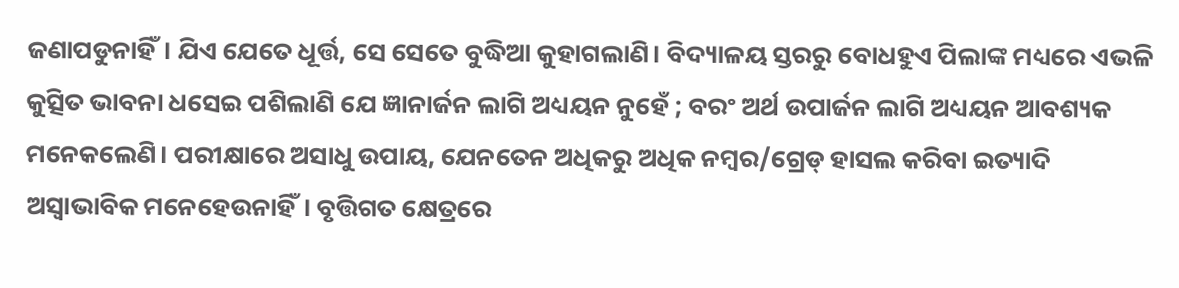ଜଣାପଡୁନାହିଁ। ଯିଏ ଯେତେ ଧୂର୍ତ୍ତ, ସେ ସେତେ ବୁଦ୍ଧିଆ କୁହାଗଲାଣି। ବିଦ୍ୟାଳୟ ସ୍ତରରୁ ବୋଧହୁଏ ପିଲାଙ୍କ ମଧ୍ୟରେ ଏଭଳି କୁତ୍ସିତ ଭାବନା ଧସେଇ ପଶିଲାଣି ଯେ ଜ୍ଞାନାର୍ଜନ ଲାଗି ଅଧ୍ୟୟନ ନୁହେଁ ; ବରଂ ଅର୍ଥ ଉପାର୍ଜନ ଲାଗି ଅଧ୍ୟୟନ ଆବଶ୍ୟକ ମନେକଲେଣି। ପରୀକ୍ଷାରେ ଅସାଧୁ ଉପାୟ, ଯେନତେନ ଅଧିକରୁ ଅଧିକ ନମ୍ବର/ଗ୍ରେଡ୍ ହାସଲ କରିବା ଇତ୍ୟାଦି ଅସ୍ବାଭାବିକ ମନେହେଉନାହିଁ। ବୃତ୍ତିଗତ କ୍ଷେତ୍ରରେ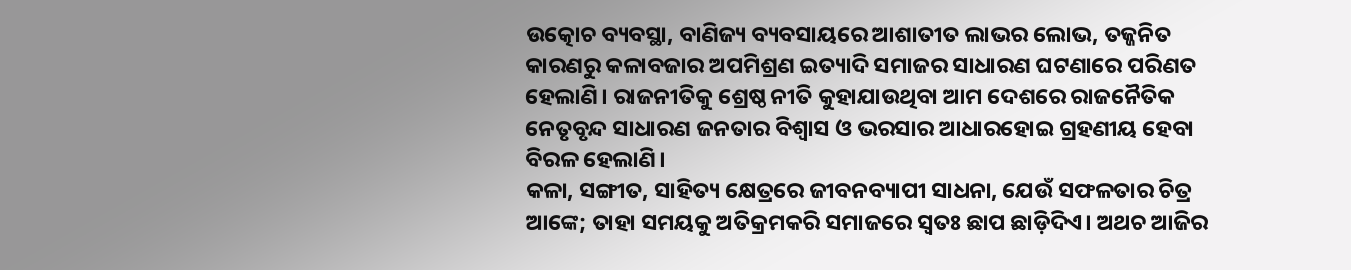ଉତ୍କୋଚ ବ୍ୟବସ୍ଥା, ବାଣିଜ୍ୟ ବ୍ୟବସାୟରେ ଆଶାତୀତ ଲାଭର ଲୋଭ, ତଜ୍ଜନିତ କାରଣରୁ କଳାବଜାର ଅପମିଶ୍ରଣ ଇତ୍ୟାଦି ସମାଜର ସାଧାରଣ ଘଟଣାରେ ପରିଣତ ହେଲାଣି। ରାଜନୀତିକୁ ଶ୍ରେଷ୍ଠ ନୀତି କୁହାଯାଉଥିବା ଆମ ଦେଶରେ ରାଜନୈତିକ ନେତୃବୃନ୍ଦ ସାଧାରଣ ଜନତାର ବିଶ୍ବାସ ଓ ଭରସାର ଆଧାରହୋଇ ଗ୍ରହଣୀୟ ହେବା ବିରଳ ହେଲାଣି।
କଳା, ସଙ୍ଗୀତ, ସାହିତ୍ୟ କ୍ଷେତ୍ରରେ ଜୀବନବ୍ୟାପୀ ସାଧନା, ଯେଉଁ ସଫଳତାର ଚିତ୍ର ଆଙ୍କେ; ତାହା ସମୟକୁ ଅତିକ୍ରମକରି ସମାଜରେ ସ୍ବତଃ ଛାପ ଛାଡ଼ିଦିଏ। ଅଥଚ ଆଜିର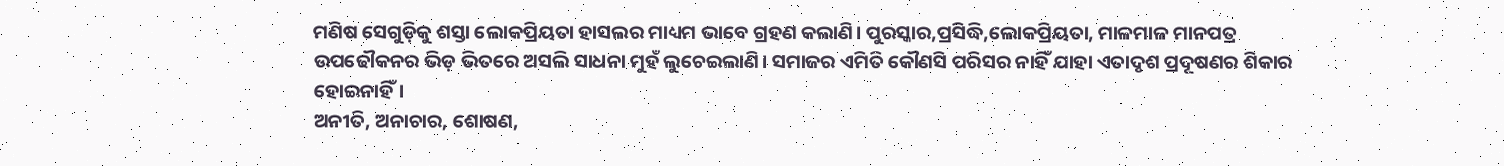ମଣିଷ ସେଗୁଡ଼ିକୁ ଶସ୍ତା ଲୋକପ୍ରିୟତା ହାସଲର ମାଧ୍ୟମ ଭାବେ ଗ୍ରହଣ କଲାଣି। ପୁରସ୍କାର,ପ୍ରସିଦ୍ଧି,ଲୋକପ୍ରିୟତା, ମାଳମାଳ ମାନପତ୍ର ଉପଢୌକନର ଭିଡ଼ ଭିତରେ ଅସଲି ସାଧନା ମୁହଁ ଲୁଚେଇଲାଣି। ସମାଜର ଏମିତି କୌଣସି ପରିସର ନାହିଁ ଯାହା ଏତାଦୃଶ ପ୍ରଦୂଷଣର ଶିକାର ହୋଇନାହିଁ।
ଅନୀତି, ଅନାଚାର, ଶୋଷଣ,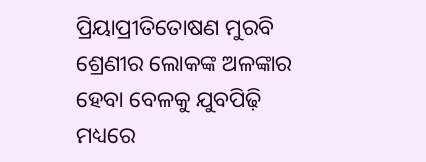ପ୍ରିୟାପ୍ରୀତିତୋଷଣ ମୁରବି ଶ୍ରେଣୀର ଲୋକଙ୍କ ଅଳଙ୍କାର ହେବା ବେଳକୁ ଯୁବପିଢ଼ି ମଧ୍ୟରେ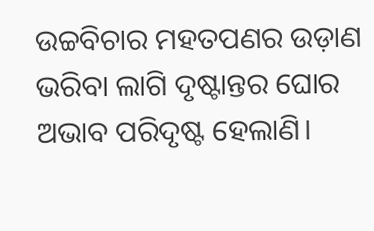ଉଚ୍ଚବିଚାର ମହତପଣର ଉଡ଼ାଣ ଭରିବା ଲାଗି ଦୃଷ୍ଟାନ୍ତର ଘୋର ଅଭାବ ପରିଦୃଷ୍ଟ ହେଲାଣି।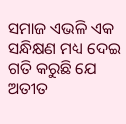ସମାଜ ଏଭଳି ଏକ ସନ୍ଧିକ୍ଷଣ ମଧ୍ୟ ଦେଇ ଗତି କରୁଛି ଯେ ଅତୀତ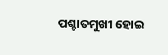ପଶ୍ଚାତମୁଖୀ ହୋଇ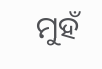ମୁହଁ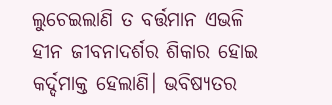ଲୁଚେଇଲାଣି ତ ବର୍ତ୍ତମାନ ଏଭଳି ହୀନ ଜୀବନାଦର୍ଶର ଶିକାର ହୋଇ କର୍ଦ୍ଦମାକ୍ତ ହେଲାଣି। ଭବିଷ୍ୟତର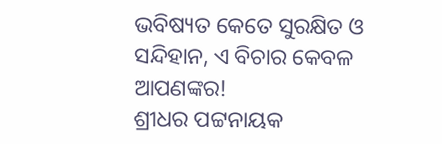ଭବିଷ୍ୟତ କେତେ ସୁରକ୍ଷିତ ଓ ସନ୍ଦିହାନ, ଏ ବିଚାର କେବଳ ଆପଣଙ୍କର!
ଶ୍ରୀଧର ପଟ୍ଟନାୟକ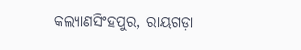କଲ୍ୟାଣସିଂହପୁର, ରାୟଗଡ଼ା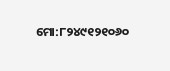ମୋ:୮୨୪୯୧୨୧୦୬୦